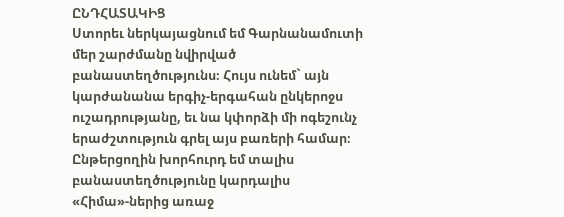ԸՆԴՀԱՏԱԿԻՑ
Ստորեւ ներկայացնում եմ Գարնանամուտի մեր շարժմանը նվիրված բանաստեղծությունս։ Հույս ունեմ` այն կարժանանա երգիչ-երգահան ընկերոջս ուշադրությանը, եւ նա կփորձի մի ոգեշունչ երաժշտություն գրել այս բառերի համար։ Ընթերցողին խորհուրդ եմ տալիս բանաստեղծությունը կարդալիս «Հիմա»-ներից առաջ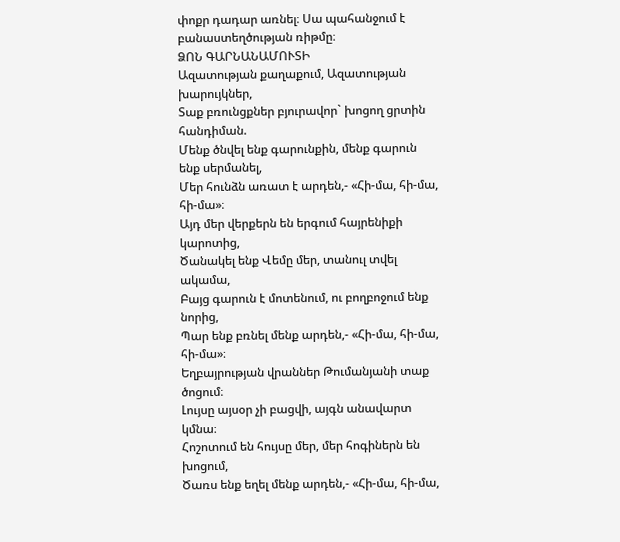փոքր դադար առնել։ Սա պահանջում է բանաստեղծության ռիթմը։
ՁՈՆ ԳԱՐՆԱՆԱՄՈՒՏԻ
Ազատության քաղաքում, Ազատության խարույկներ,
Տաք բռունցքներ բյուրավոր` խոցող ցրտին հանդիման.
Մենք ծնվել ենք գարունքին, մենք գարուն ենք սերմանել,
Մեր հունձն առատ է արդեն,- «Հի-մա, հի-մա, հի-մա»։
Այդ մեր վերքերն են երգում հայրենիքի կարոտից,
Ծանակել ենք Վեմը մեր, տանուլ տվել ակամա,
Բայց գարուն է մոտենում, ու բողբոջում ենք նորից,
Պար ենք բռնել մենք արդեն,- «Հի-մա, հի-մա, հի-մա»։
Եղբայրության վրաններ Թումանյանի տաք ծոցում։
Լույսը այսօր չի բացվի, այգն անավարտ կմնա։
Հոշոտում են հույսը մեր, մեր հոգիներն են խոցում,
Ծառս ենք եղել մենք արդեն,- «Հի-մա, հի-մա,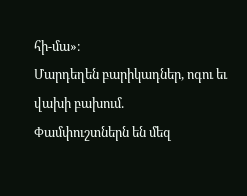հի-մա»։
Մարդեղեն բարիկադներ, ոգու եւ վախի բախում.
Փամփուշտներն են մեզ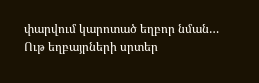փարվում կարոտած եղբոր նման…
Ութ եղբայրների սրտեր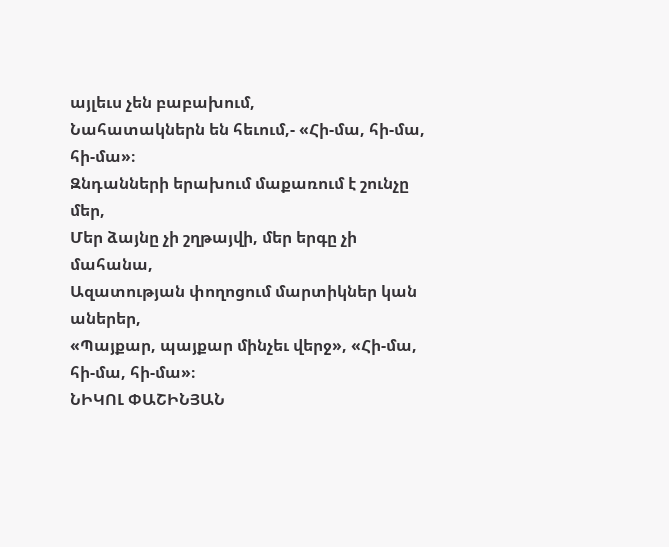այլեւս չեն բաբախում,
Նահատակներն են հեւում,- «Հի-մա, հի-մա, հի-մա»։
Զնդանների երախում մաքառում է շունչը մեր,
Մեր ձայնը չի շղթայվի, մեր երգը չի մահանա,
Ազատության փողոցում մարտիկներ կան աներեր,
«Պայքար, պայքար մինչեւ վերջ», «Հի-մա, հի-մա, հի-մա»։
ՆԻԿՈԼ ՓԱՇԻՆՅԱՆ